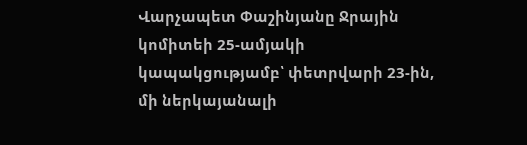Վարչապետ Փաշինյանը Ջրային կոմիտեի 25-ամյակի կապակցությամբ՝ փետրվարի 23-ին, մի ներկայանալի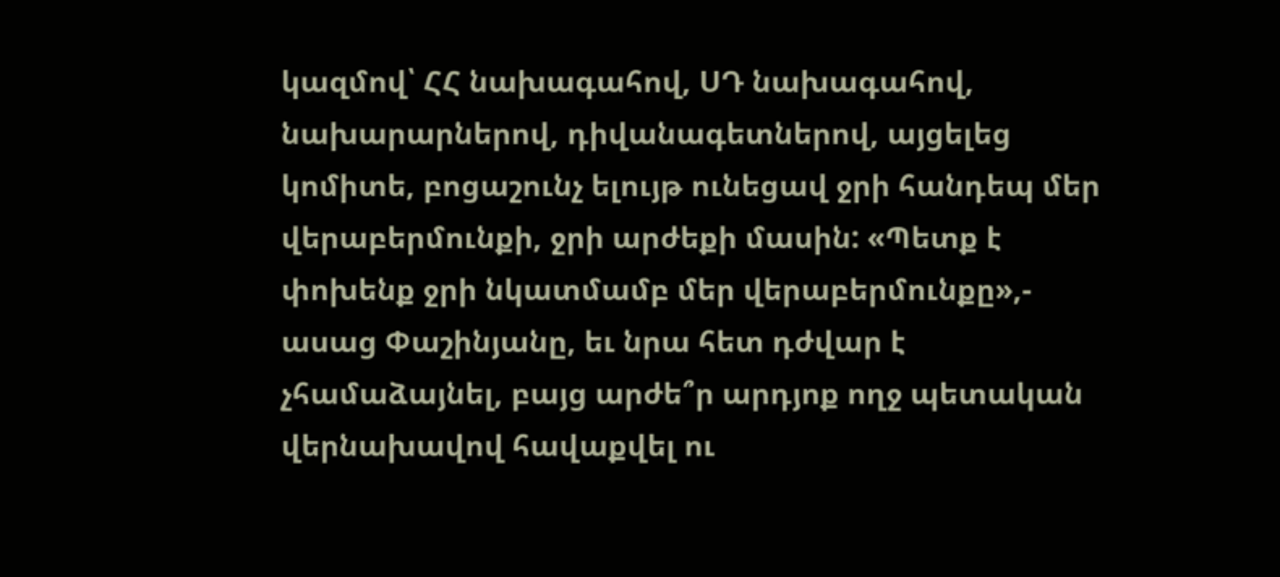կազմով՝ ՀՀ նախագահով, ՍԴ նախագահով, նախարարներով, դիվանագետներով, այցելեց կոմիտե, բոցաշունչ ելույթ ունեցավ ջրի հանդեպ մեր վերաբերմունքի, ջրի արժեքի մասին: «Պետք է փոխենք ջրի նկատմամբ մեր վերաբերմունքը»,- ասաց Փաշինյանը, եւ նրա հետ դժվար է չհամաձայնել, բայց արժե՞ր արդյոք ողջ պետական վերնախավով հավաքվել ու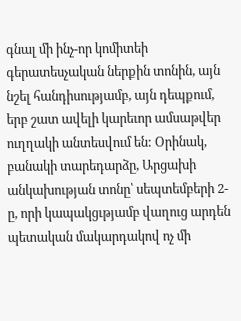գնալ մի ինչ-որ կոմիտեի գերատեսչական ներքին տոնին, այն նշել հանդիսությամբ, այն դեպքում, երբ շատ ավելի կարեւոր ամսաթվեր ուղղակի անտեսվում են: Օրինակ, բանակի տարեդարձը, Արցախի անկախության տոնը՝ սեպտեմբերի 2-ը, որի կապակցւթյամբ վաղուց արդեն պետական մակարդակով ոչ մի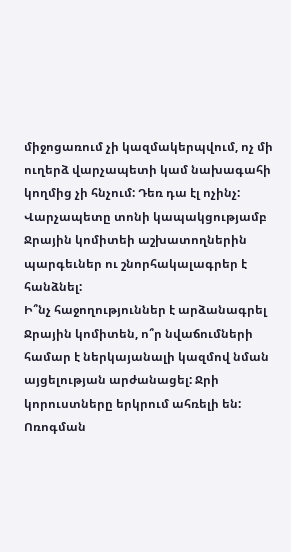միջոցառում չի կազմակերպվում, ոչ մի ուղերձ վարչապետի կամ նախագահի կողմից չի հնչում: Դեռ դա էլ ոչինչ: Վարչապետը տոնի կապակցությամբ Ջրային կոմիտեի աշխատողներին պարգեւներ ու շնորհակալագրեր է հանձնել:
Ի՞նչ հաջողություններ է արձանագրել Ջրային կոմիտեն, ո՞ր նվաճումների համար է ներկայանալի կազմով նման այցելության արժանացել: Ջրի կորուստները երկրում ահռելի են: Ոռոգման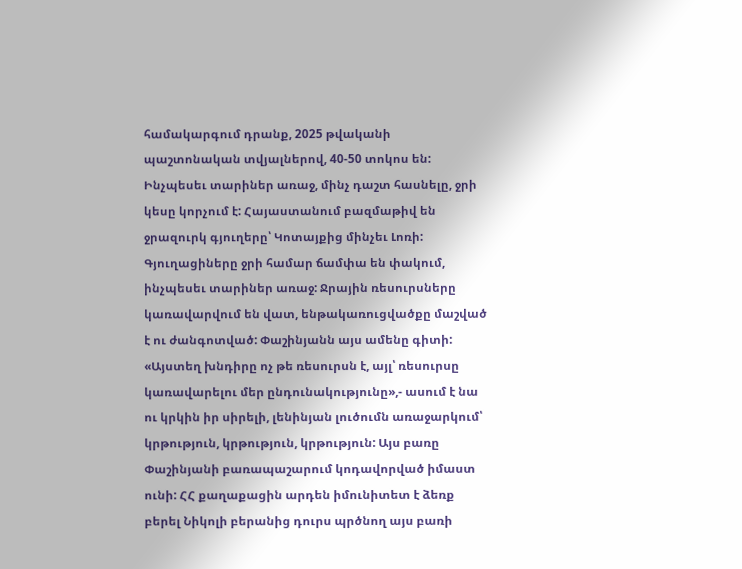համակարգում դրանք, 2025 թվականի պաշտոնական տվյալներով, 40-50 տոկոս են: Ինչպեսեւ տարիներ առաջ, մինչ դաշտ հասնելը, ջրի կեսը կորչում է: Հայաստանում բազմաթիվ են ջրազուրկ գյուղերը՝ Կոտայքից մինչեւ Լոռի: Գյուղացիները ջրի համար ճամփա են փակում, ինչպեսեւ տարիներ առաջ: Ջրային ռեսուրսները կառավարվում են վատ, ենթակառուցվածքը մաշված է ու ժանգոտված: Փաշինյանն այս ամենը գիտի: «Այստեղ խնդիրը ոչ թե ռեսուրսն է, այլ՝ ռեսուրսը կառավարելու մեր ընդունակությունը»,- ասում է նա ու կրկին իր սիրելի, լենինյան լուծումն առաջարկում՝ կրթություն, կրթություն, կրթություն: Այս բառը Փաշինյանի բառապաշարում կոդավորված իմաստ ունի: ՀՀ քաղաքացին արդեն իմունիտետ է ձեռք բերել Նիկոլի բերանից դուրս պրծնող այս բառի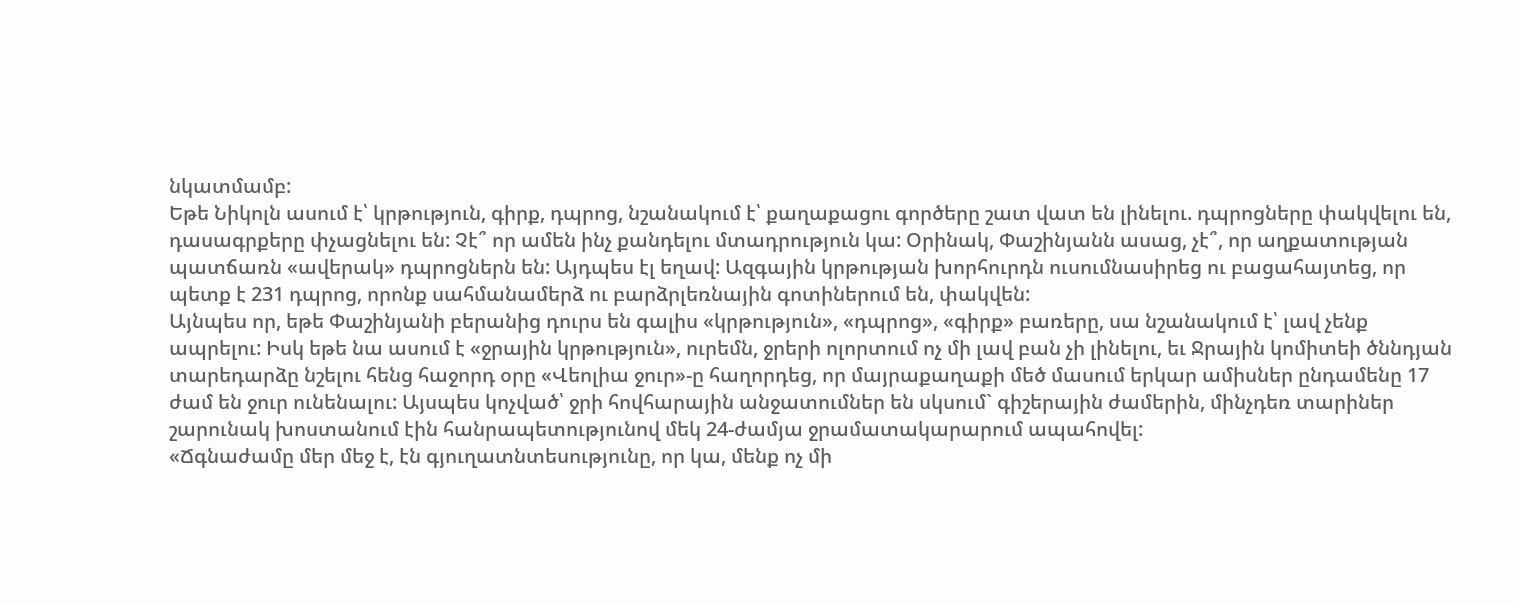նկատմամբ:
Եթե Նիկոլն ասում է՝ կրթություն, գիրք, դպրոց, նշանակում է՝ քաղաքացու գործերը շատ վատ են լինելու. դպրոցները փակվելու են, դասագրքերը փչացնելու են: Չէ՞ որ ամեն ինչ քանդելու մտադրություն կա: Օրինակ, Փաշինյանն ասաց, չէ՞, որ աղքատության պատճառն «ավերակ» դպրոցներն են: Այդպես էլ եղավ: Ազգային կրթության խորհուրդն ուսումնասիրեց ու բացահայտեց, որ պետք է 231 դպրոց, որոնք սահմանամերձ ու բարձրլեռնային գոտիներում են, փակվեն:
Այնպես որ, եթե Փաշինյանի բերանից դուրս են գալիս «կրթություն», «դպրոց», «գիրք» բառերը, սա նշանակում է՝ լավ չենք ապրելու: Իսկ եթե նա ասում է «ջրային կրթություն», ուրեմն, ջրերի ոլորտում ոչ մի լավ բան չի լինելու, եւ Ջրային կոմիտեի ծննդյան տարեդարձը նշելու հենց հաջորդ օրը «Վեոլիա ջուր»-ը հաղորդեց, որ մայրաքաղաքի մեծ մասում երկար ամիսներ ընդամենը 17 ժամ են ջուր ունենալու: Այսպես կոչված՝ ջրի հովհարային անջատումներ են սկսում` գիշերային ժամերին, մինչդեռ տարիներ շարունակ խոստանում էին հանրապետությունով մեկ 24-ժամյա ջրամատակարարում ապահովել:
«Ճգնաժամը մեր մեջ է, էն գյուղատնտեսությունը, որ կա, մենք ոչ մի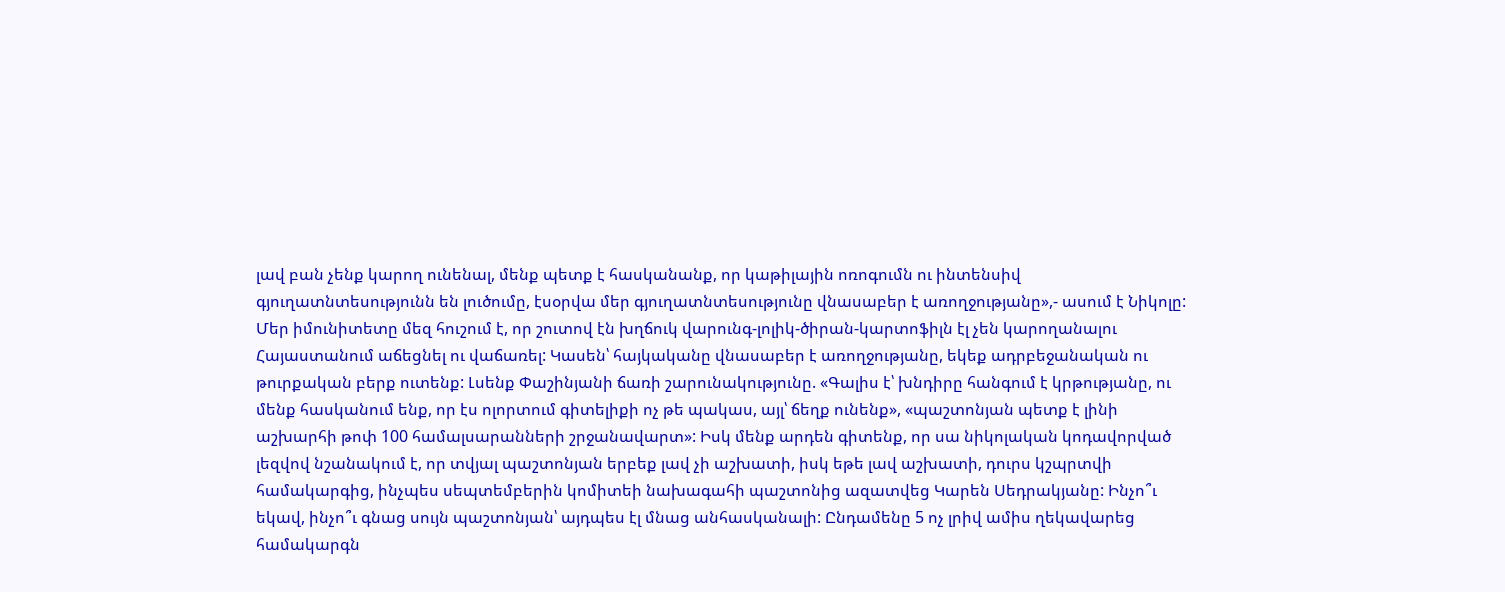լավ բան չենք կարող ունենալ, մենք պետք է հասկանանք, որ կաթիլային ոռոգումն ու ինտենսիվ գյուղատնտեսությունն են լուծումը, էսօրվա մեր գյուղատնտեսությունը վնասաբեր է առողջությանը»,- ասում է Նիկոլը: Մեր իմունիտետը մեզ հուշում է, որ շուտով էն խղճուկ վարունգ-լոլիկ-ծիրան-կարտոֆիլն էլ չեն կարողանալու Հայաստանում աճեցնել ու վաճառել: Կասեն՝ հայկականը վնասաբեր է առողջությանը, եկեք ադրբեջանական ու թուրքական բերք ուտենք: Լսենք Փաշինյանի ճառի շարունակությունը. «Գալիս է՝ խնդիրը հանգում է կրթությանը, ու մենք հասկանում ենք, որ էս ոլորտում գիտելիքի ոչ թե պակաս, այլ՝ ճեղք ունենք», «պաշտոնյան պետք է լինի աշխարհի թոփ 100 համալսարանների շրջանավարտ»: Իսկ մենք արդեն գիտենք, որ սա նիկոլական կոդավորված լեզվով նշանակում է, որ տվյալ պաշտոնյան երբեք լավ չի աշխատի, իսկ եթե լավ աշխատի, դուրս կշպրտվի համակարգից, ինչպես սեպտեմբերին կոմիտեի նախագահի պաշտոնից ազատվեց Կարեն Սեդրակյանը: Ինչո՞ւ եկավ, ինչո՞ւ գնաց սույն պաշտոնյան՝ այդպես էլ մնաց անհասկանալի: Ընդամենը 5 ոչ լրիվ ամիս ղեկավարեց համակարգն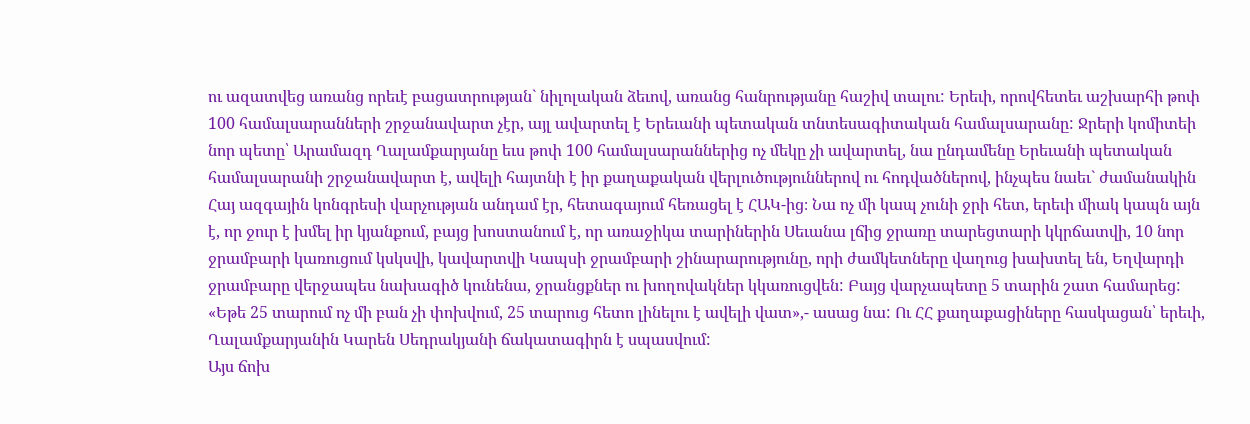ու ազատվեց առանց որեւէ բացատրության` նիլոլական ձեւով, առանց հանրությանը հաշիվ տալու: Երեւի, որովհետեւ աշխարհի թոփ 100 համալսարանների շրջանավարտ չէր, այլ ավարտել է Երեւանի պետական տնտեսագիտական համալսարանը: Ջրերի կոմիտեի նոր պետը՝ Արամազդ Ղալամքարյանը եւս թոփ 100 համալսարաններից ոչ մեկը չի ավարտել, նա ընդամենը Երեւանի պետական համալսարանի շրջանավարտ է, ավելի հայտնի է իր քաղաքական վերլուծություններով ու հոդվածներով, ինչպես նաեւ` ժամանակին Հայ ազգային կոնգրեսի վարչության անդամ էր, հետագայում հեռացել է ՀԱԿ-ից։ Նա ոչ մի կապ չունի ջրի հետ, երեւի միակ կապն այն է, որ ջուր է խմել իր կյանքում, բայց խոստանում է, որ առաջիկա տարիներին Սեւանա լճից ջրառը տարեցտարի կկրճատվի, 10 նոր ջրամբարի կառուցում կսկսվի, կավարտվի Կապսի ջրամբարի շինարարությունը, որի ժամկետները վաղուց խախտել են, Եղվարդի ջրամբարը վերջապես նախագիծ կունենա, ջրանցքներ ու խողովակներ կկառուցվեն: Բայց վարչապետը 5 տարին շատ համարեց: «Եթե 25 տարում ոչ մի բան չի փոխվում, 25 տարուց հետո լինելու է ավելի վատ»,- ասաց նա: Ու ՀՀ քաղաքացիները հասկացան՝ երեւի, Ղալամքարյանին Կարեն Սեդրակյանի ճակատագիրն է սպասվում:
Այս ճոխ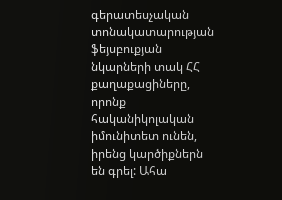գերատեսչական տոնակատարության ֆեյսբուքյան նկարների տակ ՀՀ քաղաքացիները, որոնք հականիկոլական իմունիտետ ունեն, իրենց կարծիքներն են գրել: Ահա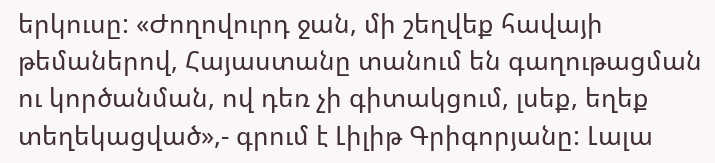երկուսը: «Ժողովուրդ ջան, մի շեղվեք հավայի թեմաներով, Հայաստանը տանում են գաղութացման ու կործանման, ով դեռ չի գիտակցում, լսեք, եղեք տեղեկացված»,- գրում է Լիլիթ Գրիգորյանը: Լալա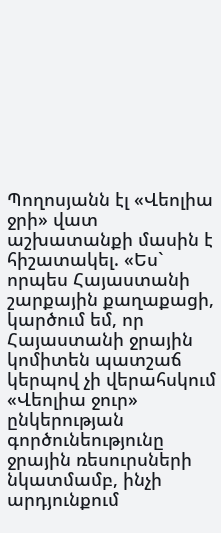Պողոսյանն էլ «Վեոլիա ջրի» վատ աշխատանքի մասին է հիշատակել. «Ես` որպես Հայաստանի շարքային քաղաքացի, կարծում եմ, որ Հայաստանի ջրային կոմիտեն պատշաճ կերպով չի վերահսկում «Վեոլիա ջուր» ընկերության գործունեությունը ջրային ռեսուրսների նկատմամբ, ինչի արդյունքում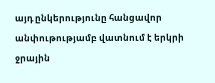այդ ընկերությունը հանցավոր անփութությամբ վատնում է երկրի ջրային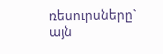ռեսուրսները` այն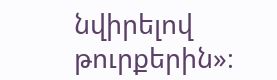նվիրելով թուրքերին»։